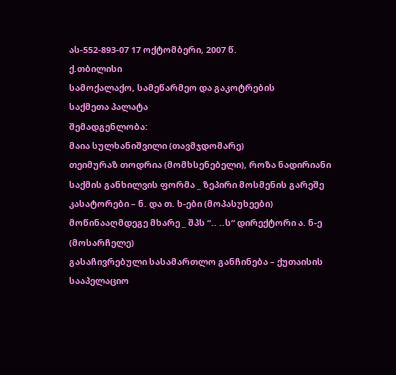ას-552-893-07 17 ოქტომბერი, 2007 წ.
ქ.თბილისი
სამოქალაქო, სამეწარმეო და გაკოტრების
საქმეთა პალატა
შემადგენლობა:
მაია სულხანიშვილი (თავმჯდომარე)
თეიმურაზ თოდრია (მომხსენებელი), როზა ნადირიანი
საქმის განხილვის ფორმა _ ზეპირი მოსმენის გარეშე
კასატორები – ნ. და თ. ხ-ები (მოპასუხეები)
მოწინააღმდეგე მხარე _ შპს “.. ..ს“ დირექტორი ა. ნ-ე (მოსარჩელე)
გასაჩივრებული სასამართლო განჩინება – ქუთაისის სააპელაციო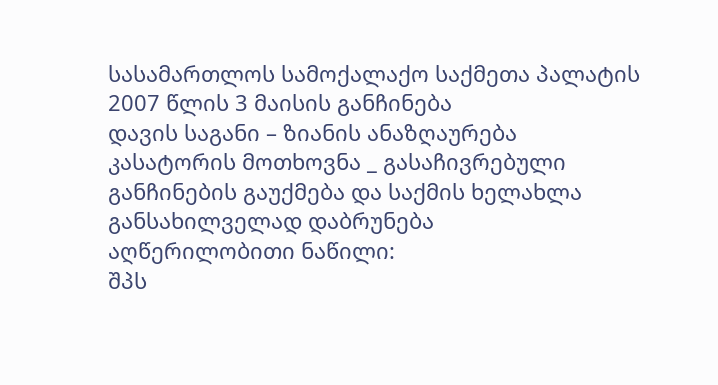სასამართლოს სამოქალაქო საქმეთა პალატის 2007 წლის 3 მაისის განჩინება
დავის საგანი – ზიანის ანაზღაურება
კასატორის მოთხოვნა _ გასაჩივრებული განჩინების გაუქმება და საქმის ხელახლა განსახილველად დაბრუნება
აღწერილობითი ნაწილი:
შპს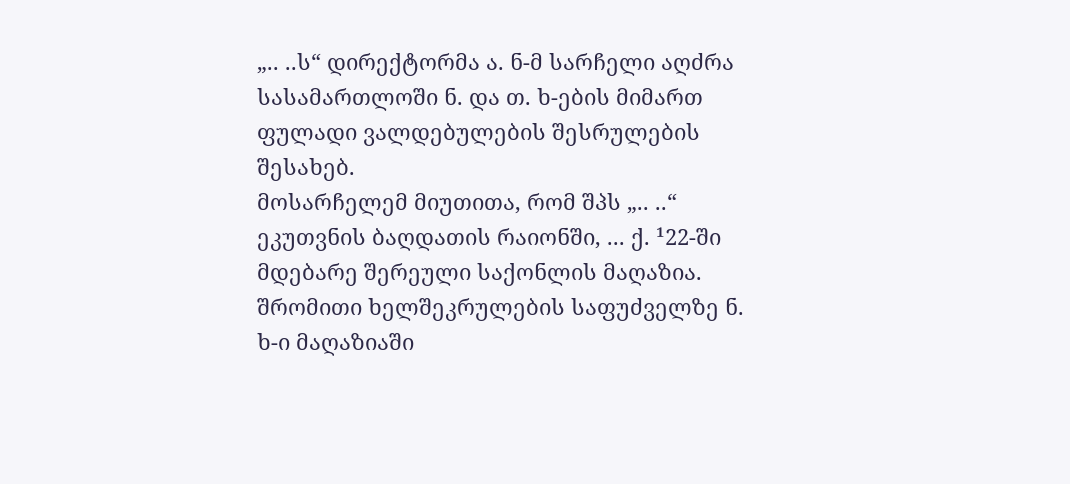„.. ..ს“ დირექტორმა ა. ნ-მ სარჩელი აღძრა სასამართლოში ნ. და თ. ხ-ების მიმართ ფულადი ვალდებულების შესრულების შესახებ.
მოსარჩელემ მიუთითა, რომ შპს „.. ..“ ეკუთვნის ბაღდათის რაიონში, ... ქ. ¹22-ში მდებარე შერეული საქონლის მაღაზია. შრომითი ხელშეკრულების საფუძველზე ნ. ხ-ი მაღაზიაში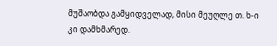მუშაობდა გამყიდველად, მისი მეუღლე თ. ხ-ი კი დამხმარედ.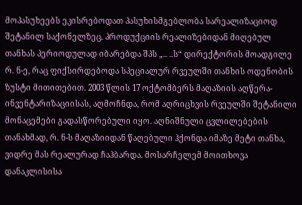მოპასუხეებს ეკისრებოდათ პასუხისმგებლობა სარეალიზაციოდ შეტანილ საქონელზეც. პროდუქციის რეალიზებიდან მიღებულ თანხას პერიოდულად იბარებდა შპს „.. ..ს“ დირექტორის მოადგილე რ. ნ-ე, რაც ფიქსირდებოდა სპეციალურ რვეულში თანხის ოდენობის ზუსტი მითითებით. 2003 წლის 17 ოქტომბერს მაღაზიის აღწერა-ინვენტარიზაციისას, აღმოჩნდა, რომ აღრიცხვის რვეულში შეტანილი მონაცემები გადასწორებული იყო. აღნიშნული ცვლილებების თანახმად, რ. ნ-ს მაღაზიიდან წაღებული ჰქონდა იმაზე მეტი თანხა, ვიდრე მას რეალურად ჩაჰბარდა. მოსარჩელემ მოითხოვა დანაკლისისა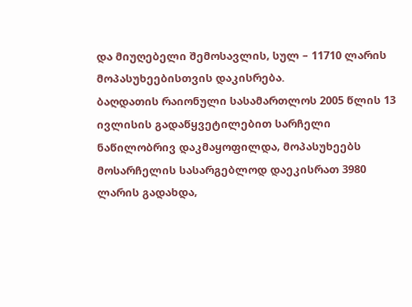და მიუღებელი შემოსავლის, სულ – 11710 ლარის მოპასუხეებისთვის დაკისრება.
ბაღდათის რაიონული სასამართლოს 2005 წლის 13 ივლისის გადაწყვეტილებით სარჩელი ნაწილობრივ დაკმაყოფილდა, მოპასუხეებს მოსარჩელის სასარგებლოდ დაეკისრათ 3980 ლარის გადახდა,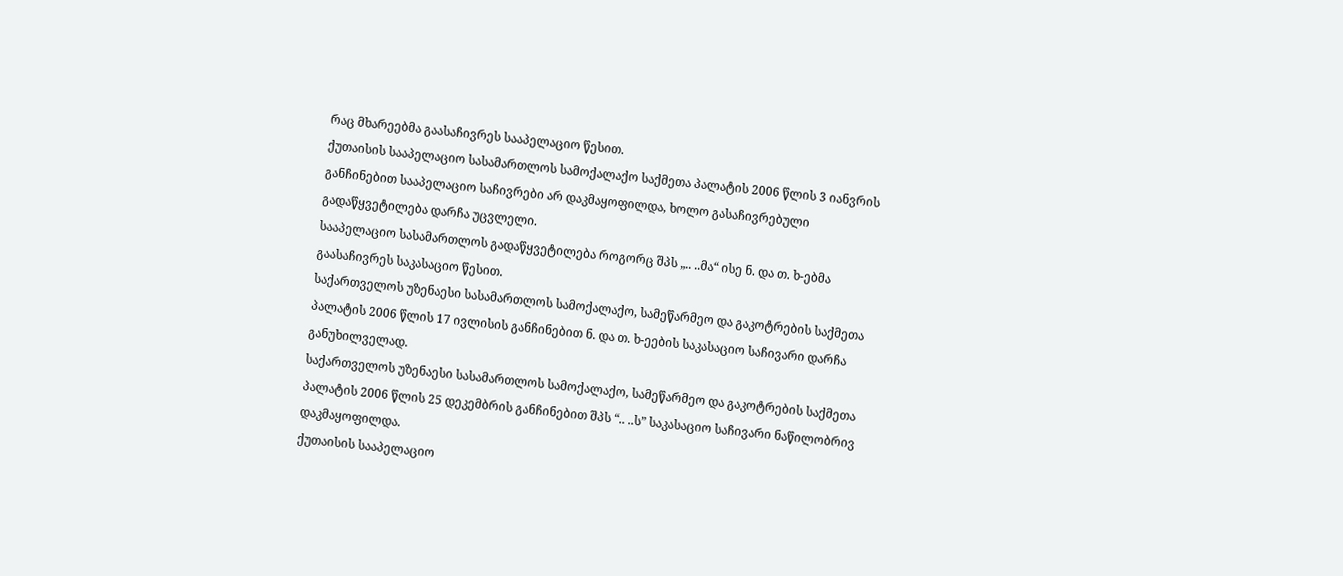რაც მხარეებმა გაასაჩივრეს სააპელაციო წესით.
ქუთაისის სააპელაციო სასამართლოს სამოქალაქო საქმეთა პალატის 2006 წლის 3 იანვრის განჩინებით სააპელაციო საჩივრები არ დაკმაყოფილდა, ხოლო გასაჩივრებული გადაწყვეტილება დარჩა უცვლელი.
სააპელაციო სასამართლოს გადაწყვეტილება როგორც შპს „.. ..მა“ ისე ნ. და თ. ხ-ებმა გაასაჩივრეს საკასაციო წესით.
საქართველოს უზენაესი სასამართლოს სამოქალაქო, სამეწარმეო და გაკოტრების საქმეთა პალატის 2006 წლის 17 ივლისის განჩინებით ნ. და თ. ხ-ეების საკასაციო საჩივარი დარჩა განუხილველად.
საქართველოს უზენაესი სასამართლოს სამოქალაქო, სამეწარმეო და გაკოტრების საქმეთა პალატის 2006 წლის 25 დეკემბრის განჩინებით შპს “.. ..ს” საკასაციო საჩივარი ნაწილობრივ დაკმაყოფილდა.
ქუთაისის სააპელაციო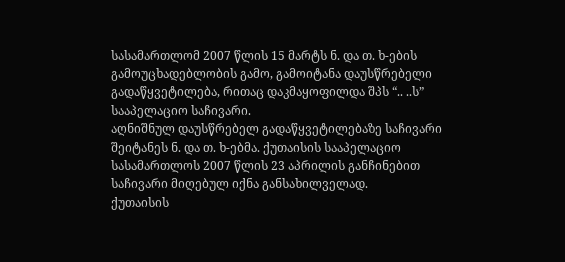სასამართლომ 2007 წლის 15 მარტს ნ. და თ. ხ-ების გამოუცხადებლობის გამო, გამოიტანა დაუსწრებელი გადაწყვეტილება, რითაც დაკმაყოფილდა შპს “.. ..ს” სააპელაციო საჩივარი.
აღნიშნულ დაუსწრებელ გადაწყვეტილებაზე საჩივარი შეიტანეს ნ. და თ. ხ-ებმა. ქუთაისის სააპელაციო სასამართლოს 2007 წლის 23 აპრილის განჩინებით საჩივარი მიღებულ იქნა განსახილველად.
ქუთაისის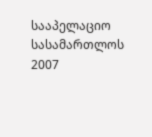სააპელაციო სასამართლოს 2007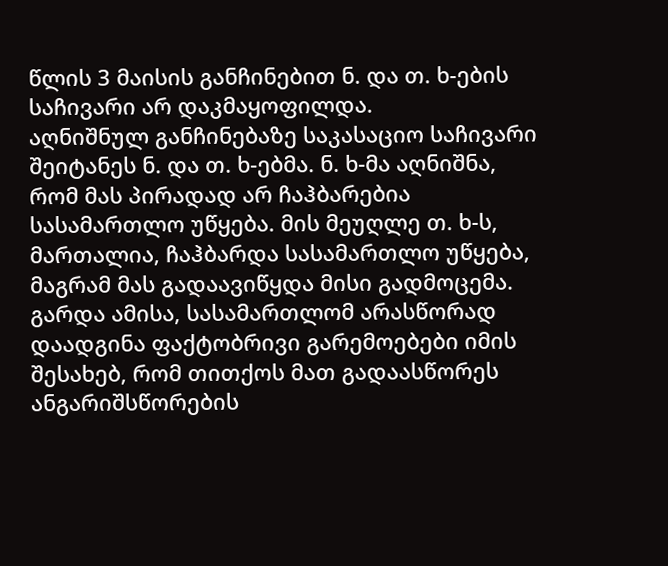წლის 3 მაისის განჩინებით ნ. და თ. ხ-ების საჩივარი არ დაკმაყოფილდა.
აღნიშნულ განჩინებაზე საკასაციო საჩივარი შეიტანეს ნ. და თ. ხ-ებმა. ნ. ხ-მა აღნიშნა, რომ მას პირადად არ ჩაჰბარებია სასამართლო უწყება. მის მეუღლე თ. ხ-ს, მართალია, ჩაჰბარდა სასამართლო უწყება, მაგრამ მას გადაავიწყდა მისი გადმოცემა. გარდა ამისა, სასამართლომ არასწორად დაადგინა ფაქტობრივი გარემოებები იმის შესახებ, რომ თითქოს მათ გადაასწორეს ანგარიშსწორების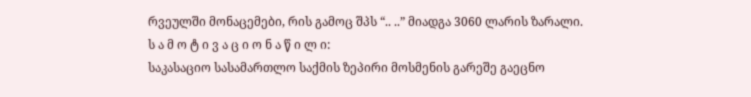რვეულში მონაცემები, რის გამოც შპს “.. ..” მიადგა 3060 ლარის ზარალი.
ს ა მ ო ტ ი ვ ა ც ი ო ნ ა წ ი ლ ი:
საკასაციო სასამართლო საქმის ზეპირი მოსმენის გარეშე გაეცნო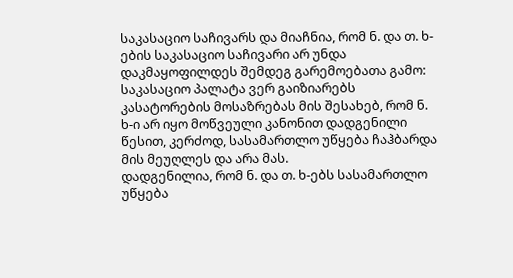საკასაციო საჩივარს და მიაჩნია, რომ ნ. და თ. ხ-ების საკასაციო საჩივარი არ უნდა დაკმაყოფილდეს შემდეგ გარემოებათა გამო:
საკასაციო პალატა ვერ გაიზიარებს კასატორების მოსაზრებას მის შესახებ, რომ ნ. ხ-ი არ იყო მოწვეული კანონით დადგენილი წესით, კერძოდ, სასამართლო უწყება ჩაჰბარდა მის მეუღლეს და არა მას.
დადგენილია, რომ ნ. და თ. ხ-ებს სასამართლო უწყება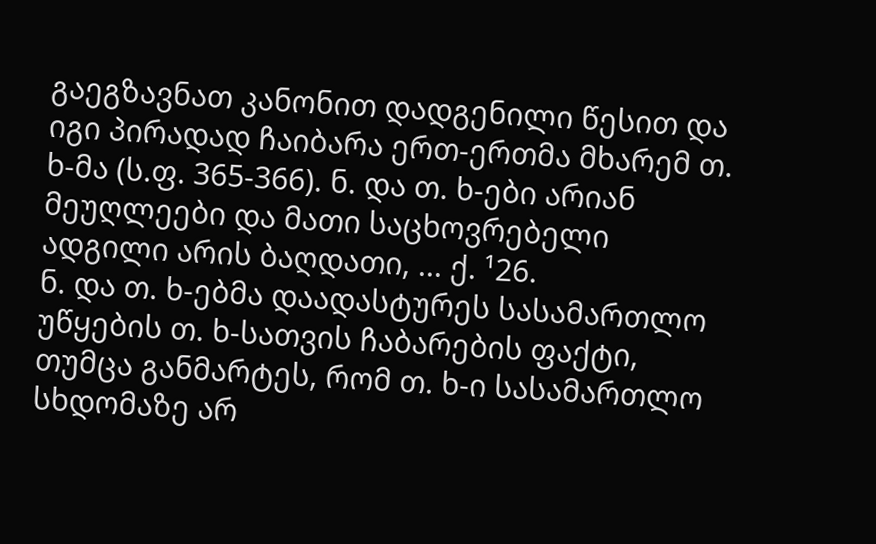გაეგზავნათ კანონით დადგენილი წესით და იგი პირადად ჩაიბარა ერთ-ერთმა მხარემ თ. ხ-მა (ს.ფ. 365-366). ნ. და თ. ხ-ები არიან მეუღლეები და მათი საცხოვრებელი ადგილი არის ბაღდათი, ... ქ. ¹26.
ნ. და თ. ხ-ებმა დაადასტურეს სასამართლო უწყების თ. ხ-სათვის ჩაბარების ფაქტი, თუმცა განმარტეს, რომ თ. ხ-ი სასამართლო სხდომაზე არ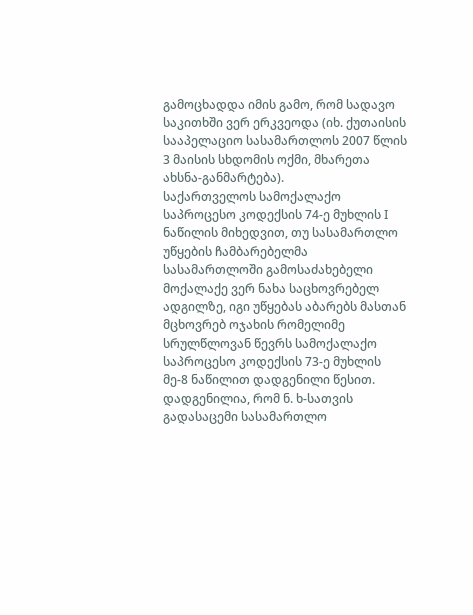გამოცხადდა იმის გამო, რომ სადავო საკითხში ვერ ერკვეოდა (იხ. ქუთაისის სააპელაციო სასამართლოს 2007 წლის 3 მაისის სხდომის ოქმი, მხარეთა ახსნა-განმარტება).
საქართველოს სამოქალაქო საპროცესო კოდექსის 74-ე მუხლის I ნაწილის მიხედვით, თუ სასამართლო უწყების ჩამბარებელმა სასამართლოში გამოსაძახებელი მოქალაქე ვერ ნახა საცხოვრებელ ადგილზე, იგი უწყებას აბარებს მასთან მცხოვრებ ოჯახის რომელიმე სრულწლოვან წევრს სამოქალაქო საპროცესო კოდექსის 73-ე მუხლის მე-8 ნაწილით დადგენილი წესით.
დადგენილია, რომ ნ. ხ-სათვის გადასაცემი სასამართლო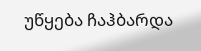უწყება ჩაჰბარდა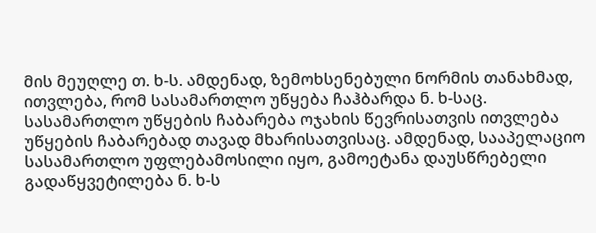მის მეუღლე თ. ხ-ს. ამდენად, ზემოხსენებული ნორმის თანახმად, ითვლება, რომ სასამართლო უწყება ჩაჰბარდა ნ. ხ-საც. სასამართლო უწყების ჩაბარება ოჯახის წევრისათვის ითვლება უწყების ჩაბარებად თავად მხარისათვისაც. ამდენად, სააპელაციო სასამართლო უფლებამოსილი იყო, გამოეტანა დაუსწრებელი გადაწყვეტილება ნ. ხ-ს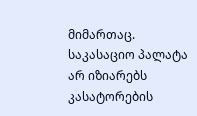მიმართაც.
საკასაციო პალატა არ იზიარებს კასატორების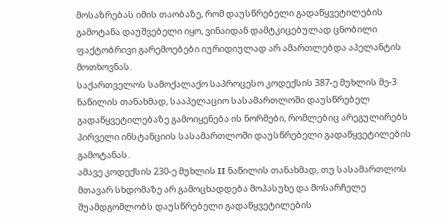მოსაზრებას იმის თაობაზე, რომ დაუსწრებელი გადაწყვეტილების გამოტანა დაუშვებელი იყო, ვინაიდან დამტკიცებულად ცნობილი ფაქტობრივი გარემოებები იურიდიულად არ ამართლებდა აპელანტის მოთხოვნას.
საქართველოს სამოქალაქო საპროცესო კოდექსის 387-ე მუხლის მე-3 ნაწილის თანახმად, სააპელაციო სასამართლოში დაუსწრებელ გადაწყვეტილებაზე გამოიყენება ის ნორმები, რომლებიც არეგულირებს პირველი ინსტანციის სასამართლოში დაუსწრებელი გადაწყვეტილების გამოტანას.
ამავე კოდექსის 230-ე მუხლის II ნაწილის თანახმად, თუ სასამართლოს მთავარ სხდომაზე არ გამოცხადდება მოპასუხე და მოსარჩელე შუამდგომლობს დაუსწრებელი გადაწყვეტილების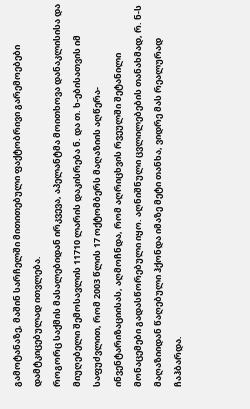გამოტანაზე, მაშინ სარჩელში მითითებული ფაქტობრივი გარემოებები დამტკიცებულად ითვლება.
როგორც საქმის მასალებიდან ირკვევა, აპელანტმა მოითხოვა დანაკლისისა და მიუღებელი შემოსავლის 11710 ლარის დაკისრება ნ. და თ. ხ-ებისათვის იმ საფუძვლით, რომ 2003 წლის 17 ოქტომბერს მაღაზიის აღწერა-ინვენტარიზაციისას, აღმოჩნდა, რომ აღრიცხვის რვეულში შეტანილი მონაცემები გადასწორებული იყო. აღნიშნული ცვლილებების თანახმად, რ. ნ-ს მაღაზიიდან წაღებული ჰქონდა იმაზე მეტი თანხა, ვიდრე მას რეალურად ჩაჰბარდა.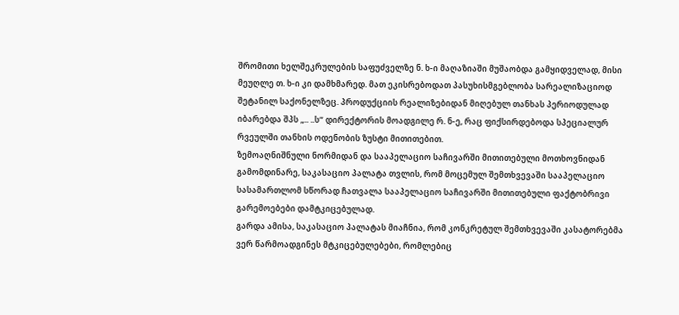შრომითი ხელშეკრულების საფუძველზე ნ. ხ-ი მაღაზიაში მუშაობდა გამყიდველად, მისი მეუღლე თ. ხ-ი კი დამხმარედ. მათ ეკისრებოდათ პასუხისმგებლობა სარეალიზაციოდ შეტანილ საქონელზეც. პროდუქციის რეალიზებიდან მიღებულ თანხას პერიოდულად იბარებდა შპს „.. ..ს“ დირექტორის მოადგილე რ. ნ-ე, რაც ფიქსირდებოდა სპეციალურ რვეულში თანხის ოდენობის ზუსტი მითითებით.
ზემოაღნიშნული ნორმიდან და სააპელაციო საჩივარში მითითებული მოთხოვნიდან გამომდინარე, საკასაციო პალატა თვლის, რომ მოცემულ შემთხვევაში სააპელაციო სასამართლომ სწორად ჩათვალა სააპელაციო საჩივარში მითითებული ფაქტობრივი გარემოებები დამტკიცებულად.
გარდა ამისა, საკასაციო პალატას მიაჩნია, რომ კონკრეტულ შემთხვევაში კასატორებმა ვერ წარმოადგინეს მტკიცებულებები, რომლებიც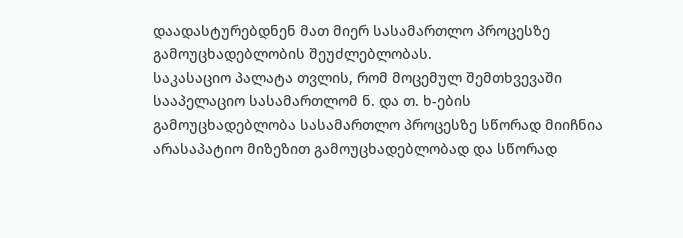დაადასტურებდნენ მათ მიერ სასამართლო პროცესზე გამოუცხადებლობის შეუძლებლობას.
საკასაციო პალატა თვლის, რომ მოცემულ შემთხვევაში სააპელაციო სასამართლომ ნ. და თ. ხ-ების გამოუცხადებლობა სასამართლო პროცესზე სწორად მიიჩნია არასაპატიო მიზეზით გამოუცხადებლობად და სწორად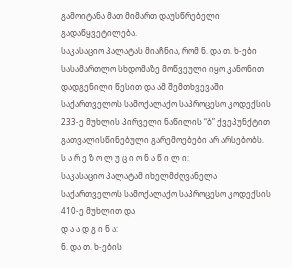გამოიტანა მათ მიმართ დაუსწრებელი გადაწყვეტილება.
საკასაციო პალატას მიაჩნია, რომ ნ. და თ. ხ-ები სასამართლო სხდომაზე მოწვეული იყო კანონით დადგენილი წესით და ამ შემთხვევაში საქართველოს სამოქალაქო საპროცესო კოდექსის 233-ე მუხლის პირველი ნაწილის “ბ” ქვეპუნქტით გათვალისწინებული გარემოებები არ არსებობს.
ს ა რ ე ზ ო ლ უ ც ი ო ნ ა წ ი ლ ი:
საკასაციო პალატამ იხელმძღვანელა საქართველოს სამოქალაქო საპროცესო კოდექსის 410-ე მუხლით და
დ ა ა დ გ ი ნ ა:
ნ. და თ. ხ-ების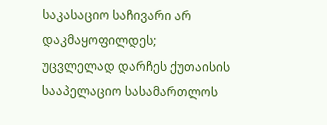საკასაციო საჩივარი არ დაკმაყოფილდეს;
უცვლელად დარჩეს ქუთაისის სააპელაციო სასამართლოს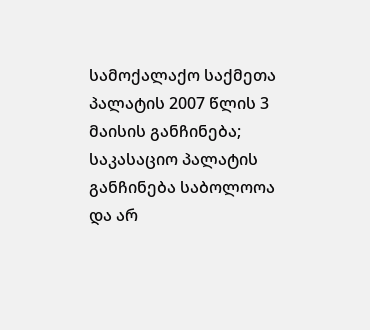სამოქალაქო საქმეთა პალატის 2007 წლის 3 მაისის განჩინება;
საკასაციო პალატის განჩინება საბოლოოა და არ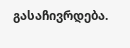გასაჩივრდება.